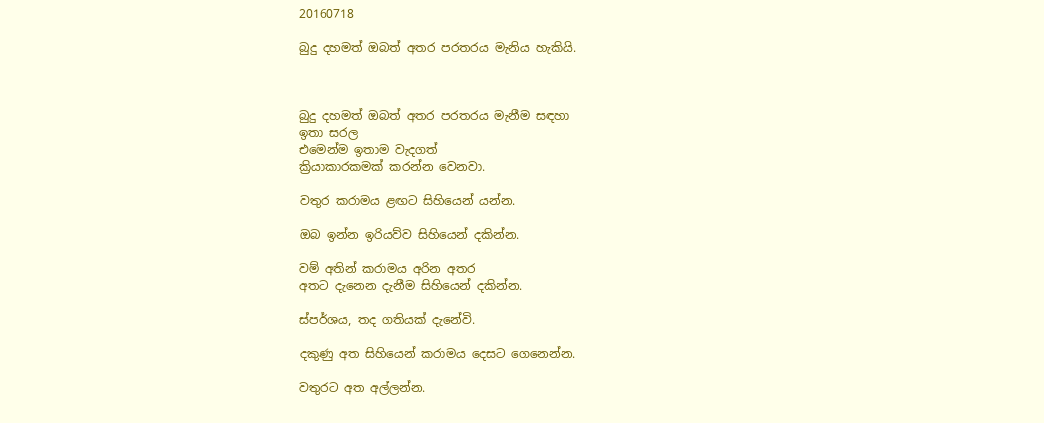20160718

බුදු දහමත් ඔබත් අතර පරතරය මැනිය හැකියි.



බුදු දහමත් ඔබත් අතර පරතරය මැනීම සඳහා
ඉතා සරල
එමෙන්ම ඉතාම වැදගත්
ක්‍රියාකාරකමක් කරන්න වෙනවා.

වතුර කරාමය ළඟට සිහියෙන් යන්න.

ඔබ ඉන්න ඉරියව්ව සිහියෙන් දකින්න.

වම් අතින් කරාමය අරින අතර
අතට දැනෙන දැනීම සිහියෙන් දකින්න.

ස්පර්ශය, තද ගතියක් දැනේවි.

දකුණු අත සිහියෙන් කරාමය දෙසට ගෙනෙන්න.

වතුරට අත අල්ලන්න.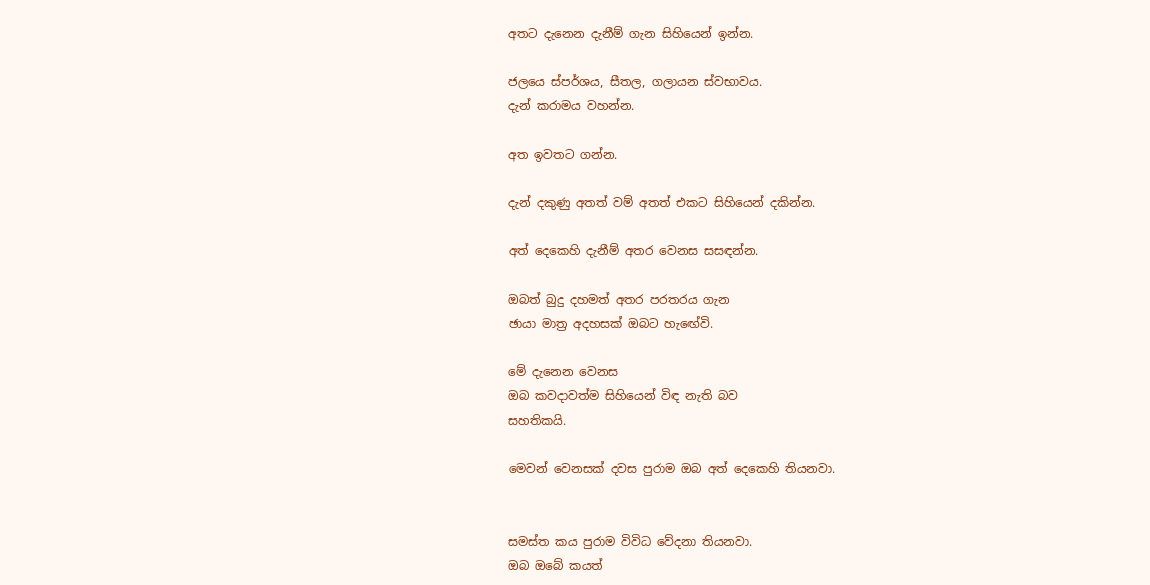අතට දැනෙන දැනීම් ගැන සිහියෙන් ඉන්න.

ජලයෙ ස්පර්ශය, සීතල, ගලායන ස්වභාවය.
දැන් කරාමය වහන්න.

අත ඉවතට ගන්න.

දැන් දකුණු අතත් වම් අතත් එකට සිහියෙන් දකින්න.

අත් දෙකෙහි දැනීම් අතර වෙනස සසඳන්න.

ඔබත් බුදු දහමත් අතර පරතරය ගැන
ඡායා මාත්‍ර අදහසක් ඔබට හැඟේවි.

මේ දැනෙන වෙනස
ඔබ කවදාවත්ම සිහියෙන් විඳ නැති බව
සහතිකයි.

මෙවන් වෙනසක් දවස පුරාම ඔබ අත් දෙකෙහි තියනවා.


සමස්ත කය පුරාම විවිධ වේදනා තියනවා.
ඔබ ඔබේ කයත්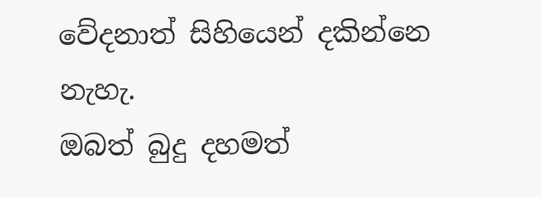වේදනාත් සිහියෙන් දකින්නෙ නැහැ.
ඔබත් බුදු දහමත්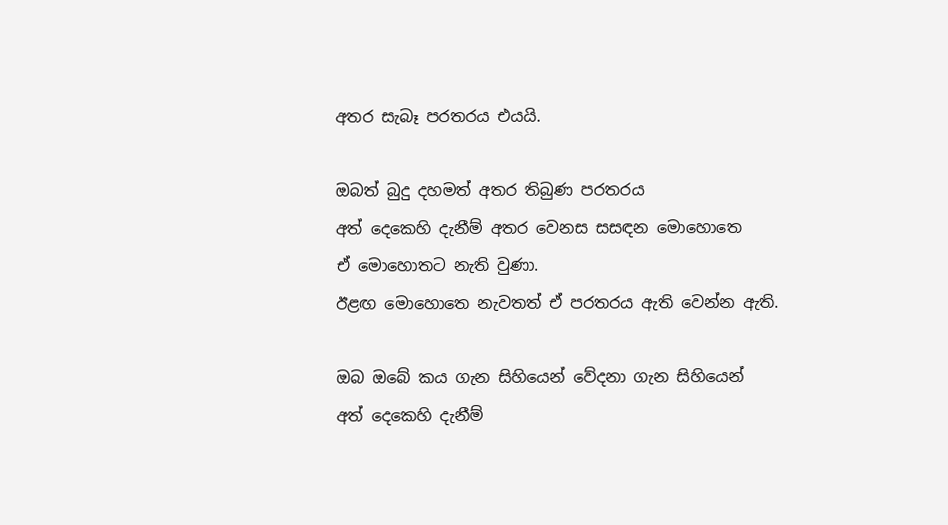අතර සැබෑ පරතරය එයයි.

ඔබත් බුදු දහමත් අතර තිබුණ පරතරය
අත් දෙකෙහි දැනීම් අතර වෙනස සසඳන මොහොතෙ
ඒ මොහොතට නැති වුණා.
ඊළඟ මොහොතෙ නැවතත් ඒ පරතරය ඇති වෙන්න ඇති.

ඔබ ඔබේ කය ගැන සිහියෙන් වේදනා ගැන සිහියෙන්
අත් දෙකෙහි දැනීම්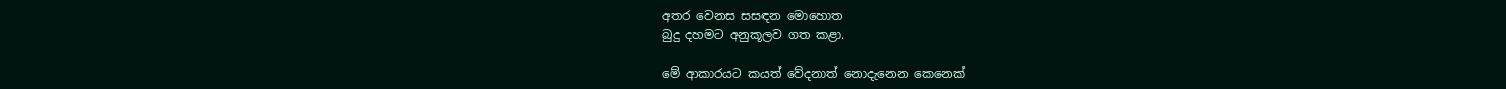අතර වෙනස සසඳන මොහොත
බුදු දහමට අනුකූලව ගත කළා.

මේ ආකාරයට කයත් වේදනාත් නොදැනෙන කෙනෙක්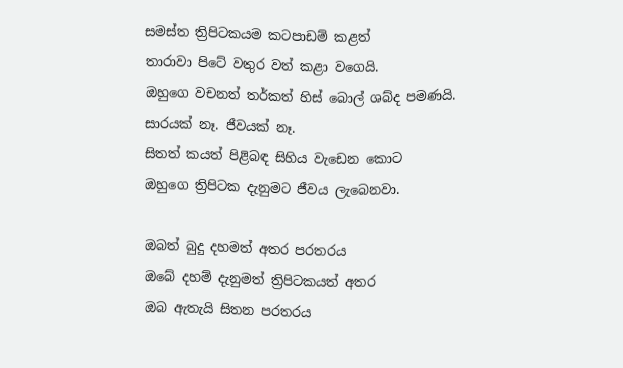සමස්ත ත්‍රිපිටකයම කටපාඩම් කළත්
තාරාවා පිටේ වතුර වත් කළා වගෙයි.
ඔහුගෙ වචනත් තර්කත් හිස් බොල් ශබ්ද පමණයි.
සාරයක් නෑ. ජීවයක් නෑ.
සිතත් කයත් පිළිබඳ සිහිය වැඩෙන කොට
ඔහුගෙ ත්‍රිපිටක දැනුමට ජීවය ලැබෙනවා.

ඔබත් බුදු දහමත් අතර පරතරය
ඔබේ දහම් දැනුමත් ත්‍රිපිටකයත් අතර
ඔබ ඇතැයි සිතන පරතරය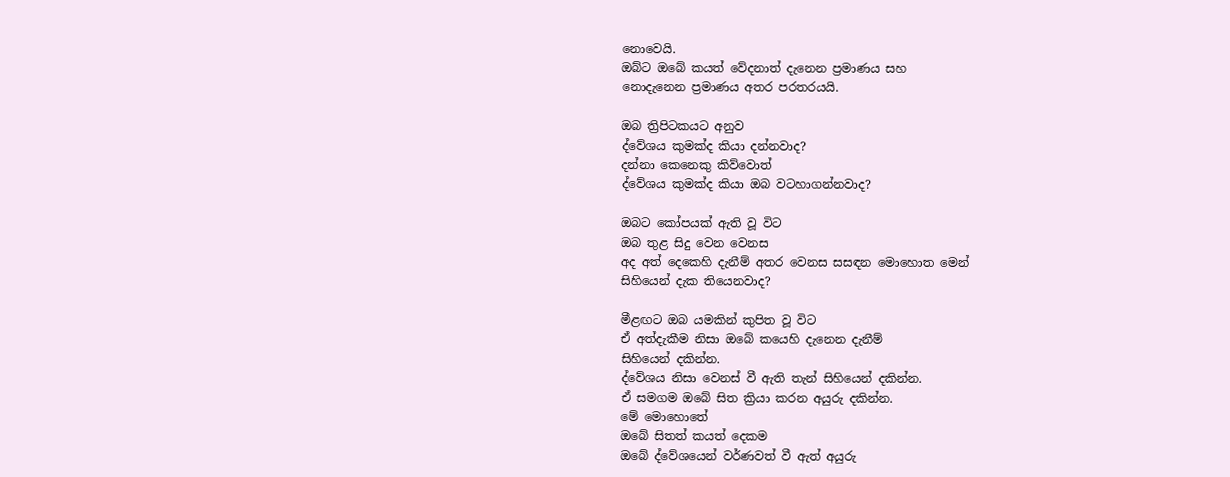නොවෙයි.
ඔබ්ට ඔබේ කයත් වේදනාත් දැනෙන ප්‍රමාණය සහ
නොදැනෙන ප්‍රමාණය අතර පරතරයයි.

ඔබ ත්‍රිපිටකයට අනුව
ද්වේශය කුමක්ද කියා දන්නවාද?
දන්නා කෙනෙකු කිව්වොත්
ද්වේශය කුමක්ද කියා ඔබ වටහාගන්නවාද?

ඔබට කෝපයක් ඇති වූ විට
ඔබ තුළ සිදු වෙන වෙනස
අද අත් දෙකෙහි දැනීම් අතර වෙනස සසඳන මොහොත මෙන්
සිහියෙන් දැක තියෙනවාද?

මීළඟට ඔබ යමකින් කුපිත වූ විට
ඒ අත්දැකීම නිසා ඔබේ කයෙහි දැනෙන දැනීම්
සිහියෙන් දකින්න.
ද්වේශය නිසා වෙනස් වී ඇති තැන් සිහියෙන් දකින්න.
ඒ සමගම ඔබේ සිත ක්‍රියා කරන අයුරු දකින්න.
මේ මොහොතේ
ඔබේ සිතත් කයත් දෙකම
ඔබේ ද්වේශයෙන් වර්ණවත් වී ඇත් අයුරු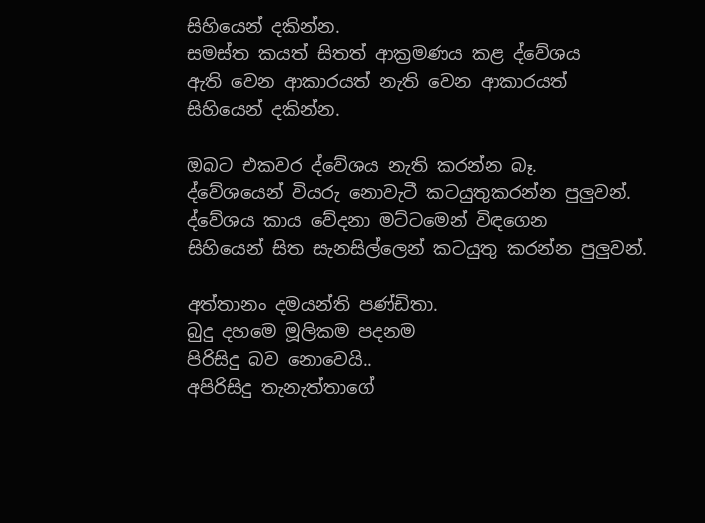සිහියෙන් දකින්න.
සමස්ත කයත් සිතත් ආක්‍රමණය කළ ද්වේශය
ඇති වෙන ආකාරයත් නැති වෙන ආකාරයත්
සිහියෙන් දකින්න.

ඔබට එකවර ද්වේශය නැති කරන්න බෑ.
ද්වේශයෙන් වියරු නොවැටී කටයුතුකරන්න පුලුවන්.
ද්වේශය කාය වේදනා මට්ටමෙන් විඳගෙන
සිහියෙන් සිත සැනසිල්ලෙන් කටයුතු කරන්න පුලුවන්.

අත්තානං දමයන්ති පණ්ඩිතා.
බුදු දහමෙ මූලිකම පදනම
පිරිසිදු බව නොවෙයි..
අපිරිසිදු තැනැත්තාගේ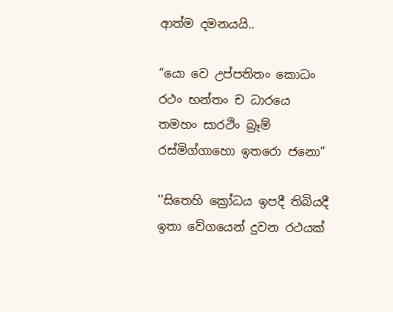ආත්ම දමනයයි..

“යො වෙ උප්පතිතං කොධං
රථං භන්තං ච ධාරයෙ
තමහං සාරථිං බ්‍රෑම්
රස්මිග්ගාහො ඉතරො ජනො”

''සිතෙහි ක්‍රෝධය ඉපදී තිබියදී
ඉතා වේගයෙන් දුවන රථයක්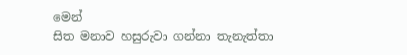මෙන්
සිත මනාව හසුරුවා ගන්නා තැනැත්තා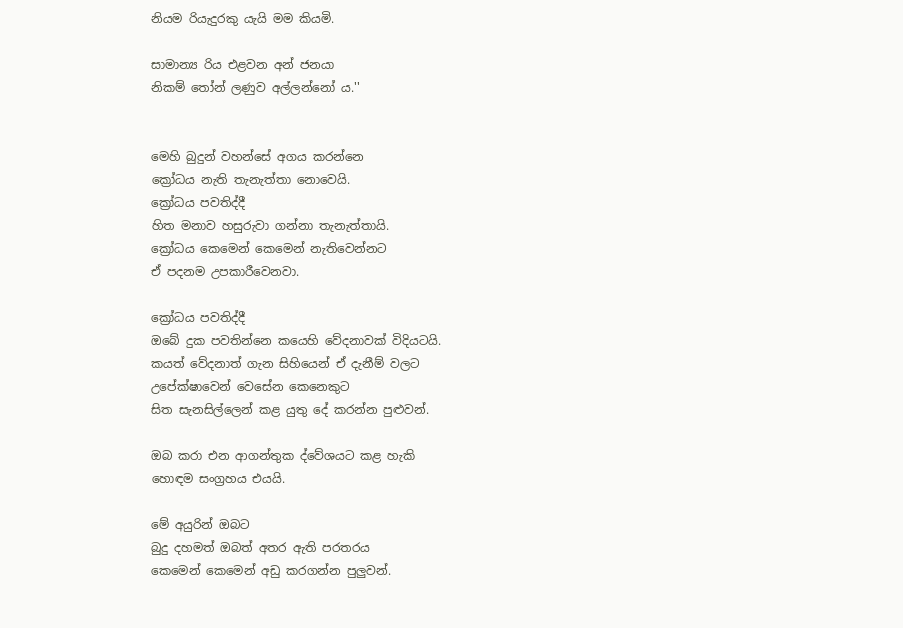නියම රියැදුරකු යැයි මම කියමි.

සාමාන්‍ය රිය එළවන අන් ජනයා
නිකම් තෝන් ලණුව අල්ලන්නෝ ය.''


මෙහි බුදුන් වහන්සේ අගය කරන්නෙ
ක්‍රෝධය නැති තැනැත්තා නොවෙයි.
ක්‍රෝධය පවතිද්දී
හිත මනාව හසුරුවා ගන්නා තැනැත්තායි.
ක්‍රෝධය කෙමෙන් කෙමෙන් නැතිවෙන්නට
ඒ පදනම උපකාරීවෙනවා.

ක්‍රෝධය පවතිද්දී
ඔබේ දුක පවතින්නෙ කයෙහි වේදනාවක් විදියටයි.
කයත් වේදනාත් ගැන සිහියෙන් ඒ දැනීම් වලට
උපේක්ෂාවෙන් වෙසේන කෙනෙකුට
සිත සැනසිල්ලෙන් කළ යුතු දේ කරන්න පුළුවන්.

ඔබ කරා එන ආගන්තුක ද්වේශයට කළ හැකි
හොඳම සංග්‍රහය එයයි.

මේ අයුරින් ඔබට
බුදු දහමත් ඔබත් අතර ඇති පරතරය
කෙමෙන් කෙමෙන් අඩු කරගන්න පුලුවන්.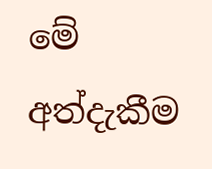මේ අත්දැකීම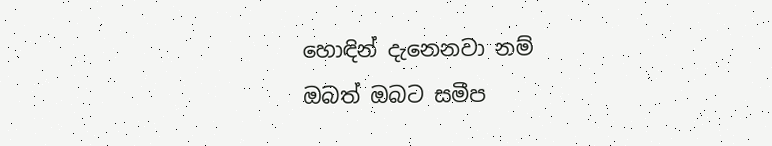හොඳින් දැනෙනවා නම්
ඔබත් ඔබට සමීප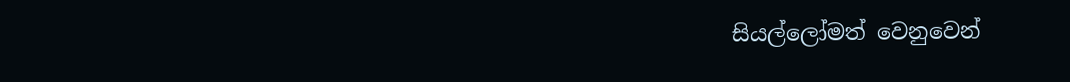සියල්ලෝමත් වෙනුවෙන්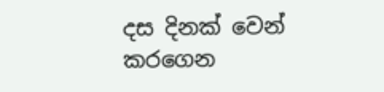දස දිනක් වෙන් කරගෙන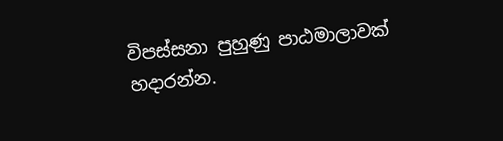විපස්සනා පුහුණු පාඨමාලාවක් හදාරන්න.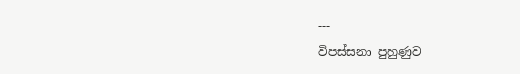---
විපස්සනා පුහුණුව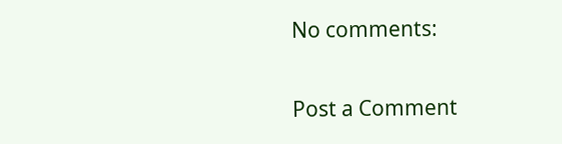No comments:

Post a Comment